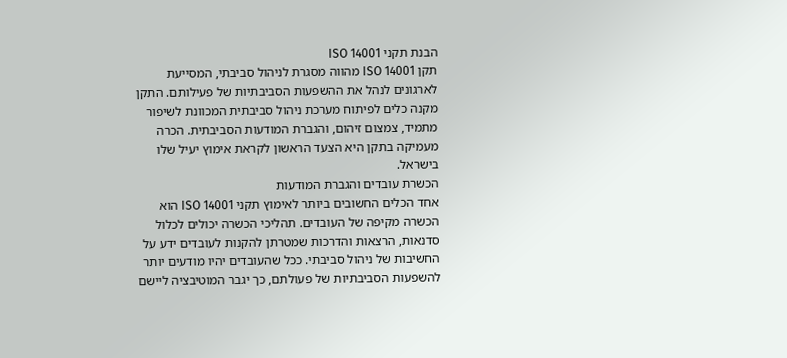הבנת תקני ISO 14001
תקן ISO 14001 מהווה מסגרת לניהול סביבתי, המסייעת לארגונים לנהל את ההשפעות הסביבתיות של פעילותם. התקן מקנה כלים לפיתוח מערכת ניהול סביבתית המכוונת לשיפור מתמיד, צמצום זיהום, והגברת המודעות הסביבתית. הכרה מעמיקה בתקן היא הצעד הראשון לקראת אימוץ יעיל שלו בישראל.
הכשרת עובדים והגברת המודעות
אחד הכלים החשובים ביותר לאימוץ תקני ISO 14001 הוא הכשרה מקיפה של העובדים. תהליכי הכשרה יכולים לכלול סדנאות, הרצאות והדרכות שמטרתן להקנות לעובדים ידע על החשיבות של ניהול סביבתי. ככל שהעובדים יהיו מודעים יותר להשפעות הסביבתיות של פעולתם, כך יגבר המוטיבציה ליישם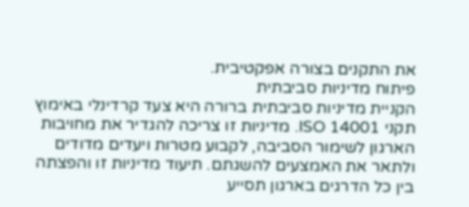את התקנים בצורה אפקטיבית.
פיתוח מדיניות סביבתית
הקניית מדיניות סביבתית ברורה היא צעד קרדינלי באימוץ תקני ISO 14001. מדיניות זו צריכה להגדיר את מחויבות הארגון לשימור הסביבה, לקבוע מטרות ויעדים מדודים ולתאר את האמצעים להשגתם. תיעוד מדיניות זו והפצתה בין כל הדרגים בארגון תסייע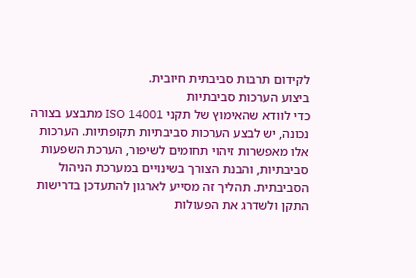לקידום תרבות סביבתית חיובית.
ביצוע הערכות סביבתיות
כדי לוודא שהאימוץ של תקני ISO 14001 מתבצע בצורה נכונה, יש לבצע הערכות סביבתיות תקופתיות. הערכות אלו מאפשרות זיהוי תחומים לשיפור, הערכת השפעות סביבתיות, והבנת הצורך בשינויים במערכת הניהול הסביבתית. תהליך זה מסייע לארגון להתעדכן בדרישות התקן ולשדרג את הפעולות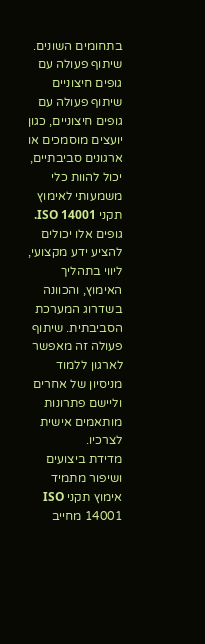בתחומים השונים.
שיתוף פעולה עם גופים חיצוניים
שיתוף פעולה עם גופים חיצוניים, כגון יועצים מוסמכים או ארגונים סביבתיים, יכול להוות כלי משמעותי לאימוץ תקני ISO 14001. גופים אלו יכולים להציע ידע מקצועי, ליווי בתהליך האימוץ, והכוונה בשדרוג המערכת הסביבתית. שיתוף פעולה זה מאפשר לארגון ללמוד מניסיון של אחרים וליישם פתרונות מותאמים אישית לצרכיו.
מדידת ביצועים ושיפור מתמיד
אימוץ תקני ISO 14001 מחייב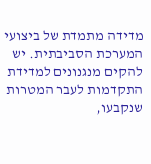מדידה מתמדת של ביצועי המערכת הסביבתית. יש להקים מנגנונים למדידת התקדמות לעבר המטרות שנקבעו,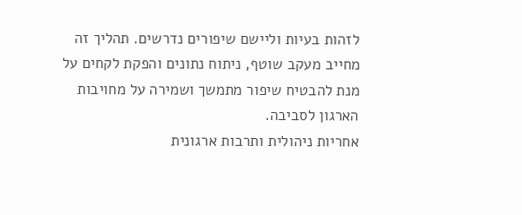לזהות בעיות וליישם שיפורים נדרשים. תהליך זה מחייב מעקב שוטף, ניתוח נתונים והפקת לקחים על מנת להבטיח שיפור מתמשך ושמירה על מחויבות הארגון לסביבה.
אחריות ניהולית ותרבות ארגונית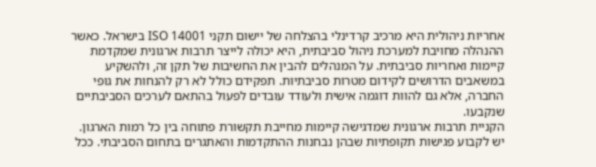אחריות ניהולית היא מרכיב קרדינלי בהצלחה של יישום תקני ISO 14001 בישראל. כאשר ההנהלה מחויבת למערכת ניהול סביבתית, היא יכולה לייצר תרבות ארגונית שמקדמת קיימות ואחריות סביבתית. על המנהלים להבין את החשיבות של תקן זה, ולהשקיע במשאבים הדרושים לקידום מטרות סביבתיות. תפקידם כולל לא רק להנחות את גופי החברה, אלא גם להוות דוגמה אישית ולעודד עובדים לפעול בהתאם לערכים הסביבתיים שנקבעו.
הקניית תרבות ארגונית שמדגישה קיימות מחייבת תקשורת פתוחה בין כל רמות הארגון. יש לקבוע פגישות תקופתיות שבהן נבחנות ההתקדמות והאתגרים בתחום הסביבתי. ככל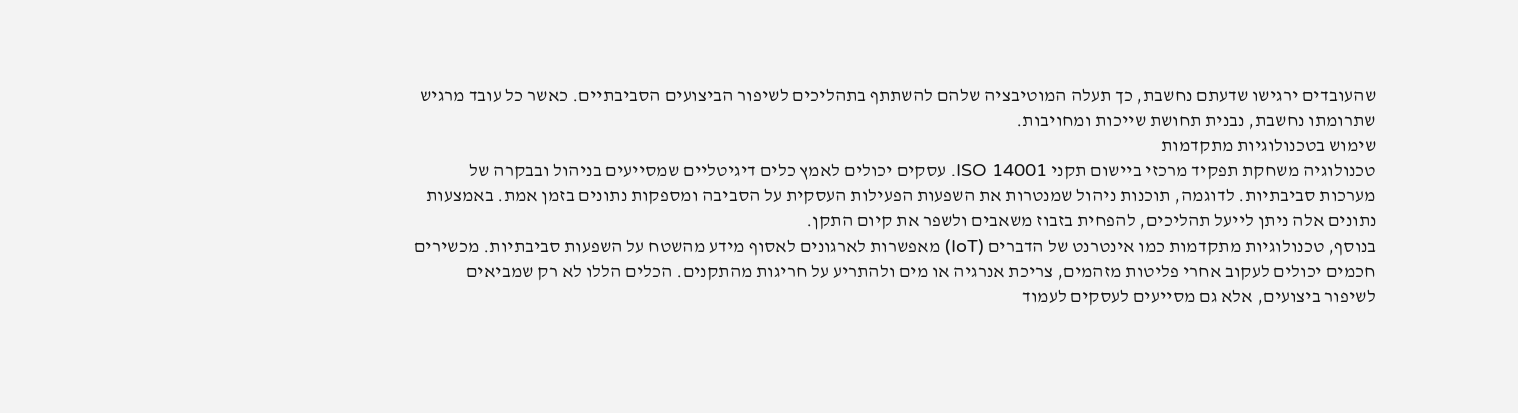שהעובדים ירגישו שדעתם נחשבת, כך תעלה המוטיבציה שלהם להשתתף בתהליכים לשיפור הביצועים הסביבתיים. כאשר כל עובד מרגיש שתרומתו נחשבת, נבנית תחושת שייכות ומחויבות.
שימוש בטכנולוגיות מתקדמות
טכנולוגיה משחקת תפקיד מרכזי ביישום תקני ISO 14001. עסקים יכולים לאמץ כלים דיגיטליים שמסייעים בניהול ובבקרה של מערכות סביבתיות. לדוגמה, תוכנות ניהול שמנטרות את השפעות הפעילות העסקית על הסביבה ומספקות נתונים בזמן אמת. באמצעות נתונים אלה ניתן לייעל תהליכים, להפחית בזבוז משאבים ולשפר את קיום התקן.
בנוסף, טכנולוגיות מתקדמות כמו אינטרנט של הדברים (IoT) מאפשרות לארגונים לאסוף מידע מהשטח על השפעות סביבתיות. מכשירים חכמים יכולים לעקוב אחרי פליטות מזהמים, צריכת אנרגיה או מים ולהתריע על חריגות מהתקנים. הכלים הללו לא רק שמביאים לשיפור ביצועים, אלא גם מסייעים לעסקים לעמוד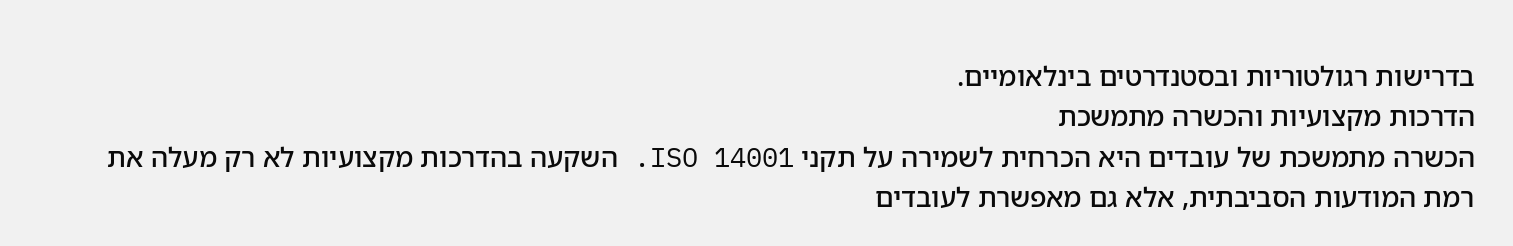בדרישות רגולטוריות ובסטנדרטים בינלאומיים.
הדרכות מקצועיות והכשרה מתמשכת
הכשרה מתמשכת של עובדים היא הכרחית לשמירה על תקני ISO 14001. השקעה בהדרכות מקצועיות לא רק מעלה את רמת המודעות הסביבתית, אלא גם מאפשרת לעובדים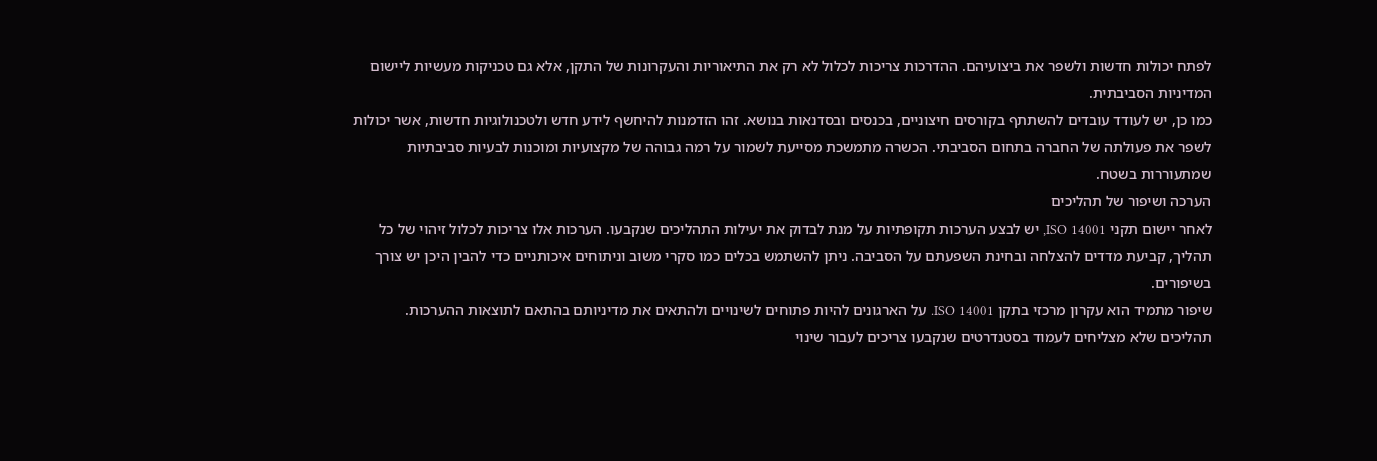לפתח יכולות חדשות ולשפר את ביצועיהם. ההדרכות צריכות לכלול לא רק את התיאוריות והעקרונות של התקן, אלא גם טכניקות מעשיות ליישום המדיניות הסביבתית.
כמו כן, יש לעודד עובדים להשתתף בקורסים חיצוניים, בכנסים ובסדנאות בנושא. זהו הזדמנות להיחשף לידע חדש ולטכנולוגיות חדשות, אשר יכולות לשפר את פעולתה של החברה בתחום הסביבתי. הכשרה מתמשכת מסייעת לשמור על רמה גבוהה של מקצועיות ומוכנות לבעיות סביבתיות שמתעוררות בשטח.
הערכה ושיפור של תהליכים
לאחר יישום תקני ISO 14001, יש לבצע הערכות תקופתיות על מנת לבדוק את יעילות התהליכים שנקבעו. הערכות אלו צריכות לכלול זיהוי של כל תהליך, קביעת מדדים להצלחה ובחינת השפעתם על הסביבה. ניתן להשתמש בכלים כמו סקרי משוב וניתוחים איכותניים כדי להבין היכן יש צורך בשיפורים.
שיפור מתמיד הוא עקרון מרכזי בתקן ISO 14001. על הארגונים להיות פתוחים לשינויים ולהתאים את מדיניותם בהתאם לתוצאות ההערכות. תהליכים שלא מצליחים לעמוד בסטנדרטים שנקבעו צריכים לעבור שינוי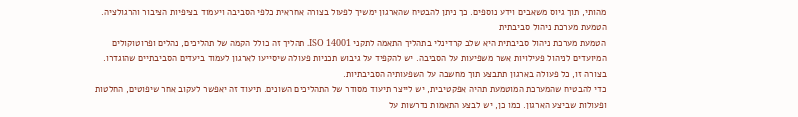מהותי, תוך גיוס משאבים וידע נוספים. כך ניתן להבטיח שהארגון ימשיך לפעול בצורה אחראית כלפי הסביבה ויעמוד בציפיות הציבור והרגולציה.
הטמעת מערכת ניהול סביבתית
הטמעת מערכת ניהול סביבתית היא שלב קרדינלי בתהליך התאמה לתקני ISO 14001. תהליך זה כולל הקמה של תהליכים, נהלים ופרוטוקולים המיועדים לניהול פעילויות אשר משפיעות על הסביבה. יש להקפיד על גיבוש תכניות פעולה שיסייעו לארגון לעמוד ביעדים הסביבתיים שהוגדרו. בצורה זו, כל פעולה בארגון תתבצע תוך מחשבה על השפעותיה הסביבתיות.
כדי להבטיח שהמערכת המוטמעת תהיה אפקטיבית, יש לייצר תיעוד מסודר של התהליכים השונים. תיעוד זה יאפשר לעקוב אחר שיפוטים, החלטות ופעולות שביצע הארגון. כמו כן, יש לבצע התאמות נדרשות על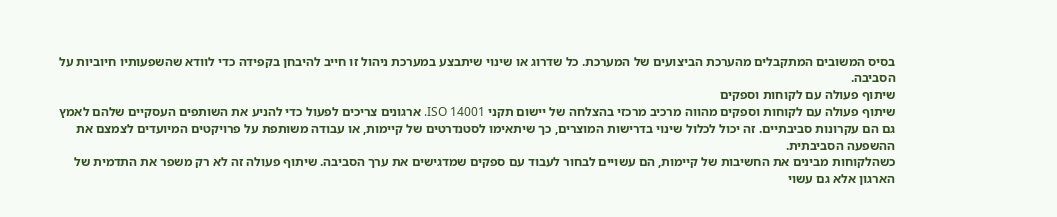בסיס המשובים המתקבלים מהערכת הביצועים של המערכת. כל שדרוג או שינוי שיתבצע במערכת ניהול זו חייב להיבחן בקפידה כדי לוודא שהשפעותיו חיוביות על הסביבה.
שיתוף פעולה עם לקוחות וספקים
שיתוף פעולה עם לקוחות וספקים מהווה מרכיב מרכזי בהצלחה של יישום תקני ISO 14001. ארגונים צריכים לפעול כדי להניע את השותפים העסקיים שלהם לאמץ גם הם עקרונות סביבתיים. זה יכול לכלול שינוי בדרישות המוצרים, כך שיתאימו לסטנדרטים של קיימות, או עבודה משותפת על פרויקטים המיועדים לצמצם את ההשפעה הסביבתית.
כשהלקוחות מבינים את החשיבות של קיימות, הם עשויים לבחור לעבוד עם ספקים שמדגישים את ערך הסביבה. שיתוף פעולה זה לא רק משפר את התדמית של הארגון אלא גם עשוי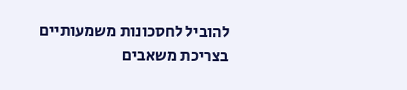להוביל לחסכונות משמעותיים בצריכת משאבים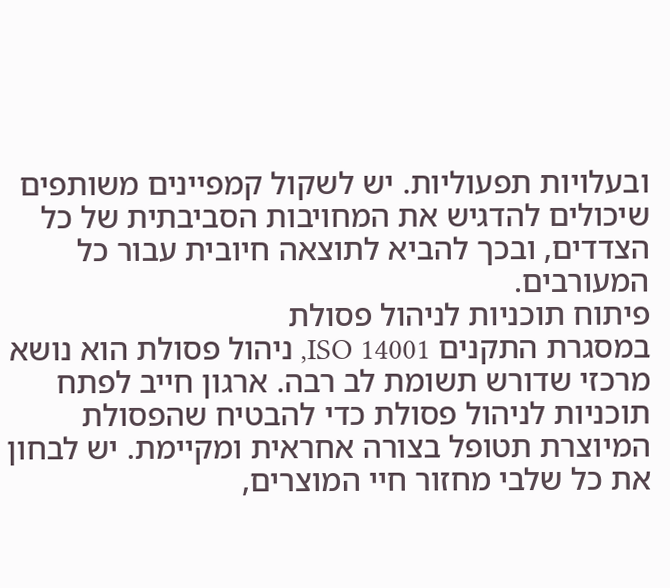ובעלויות תפעוליות. יש לשקול קמפיינים משותפים שיכולים להדגיש את המחויבות הסביבתית של כל הצדדים, ובכך להביא לתוצאה חיובית עבור כל המעורבים.
פיתוח תוכניות לניהול פסולת
במסגרת התקנים ISO 14001, ניהול פסולת הוא נושא מרכזי שדורש תשומת לב רבה. ארגון חייב לפתח תוכניות לניהול פסולת כדי להבטיח שהפסולת המיוצרת תטופל בצורה אחראית ומקיימת. יש לבחון את כל שלבי מחזור חיי המוצרים,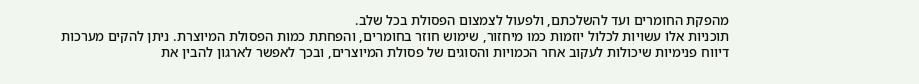מהפקת החומרים ועד להשלכתם, ולפעול לצמצום הפסולת בכל שלב.
תוכניות אלו עשויות לכלול יוזמות כמו מיחזור, שימוש חוזר בחומרים, והפחתת כמות הפסולת המיוצרת. ניתן להקים מערכות דיווח פנימיות שיכולות לעקוב אחר הכמויות והסוגים של פסולת המיוצרים, ובכך לאפשר לארגון להבין את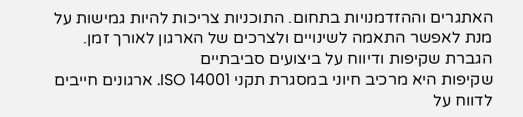האתגרים וההזדמנויות בתחום. התוכניות צריכות להיות גמישות על מנת לאפשר התאמה לשינויים ולצרכים של הארגון לאורך זמן.
הגברת שקיפות ודיווח על ביצועים סביבתיים
שקיפות היא מרכיב חיוני במסגרת תקני ISO 14001. ארגונים חייבים לדווח על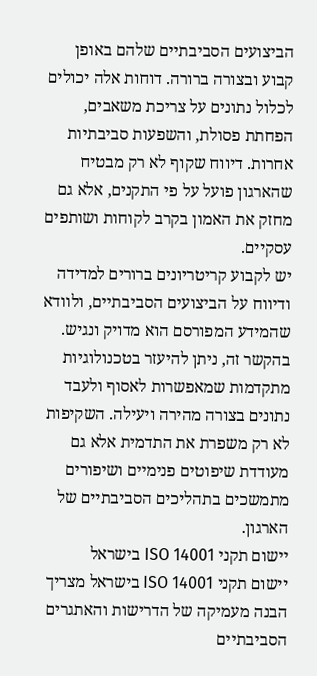הביצועים הסביבתיים שלהם באופן קבוע ובצורה ברורה. דוחות אלה יכולים לכלול נתונים על צריכת משאבים, הפחתת פסולת, והשפעות סביבתיות אחרות. דיווח שקוף לא רק מבטיח שהארגון פועל על פי התקנים, אלא גם מחזק את האמון בקרב לקוחות ושותפים עסקיים.
יש לקבוע קריטריונים ברורים למדידה ודיווח על הביצועים הסביבתיים, ולוודא שהמידע המפורסם הוא מדויק ונגיש. בהקשר זה, ניתן להיעזר בטכנולוגיות מתקדמות שמאפשרות לאסוף ולעבד נתונים בצורה מהירה ויעילה. השקיפות לא רק משפרת את התדמית אלא גם מעודדת שיפוטים פנימיים ושיפורים מתמשכים בתהליכים הסביבתיים של הארגון.
יישום תקני ISO 14001 בישראל
יישום תקני ISO 14001 בישראל מצריך הבנה מעמיקה של הדרישות והאתגרים הסביבתיים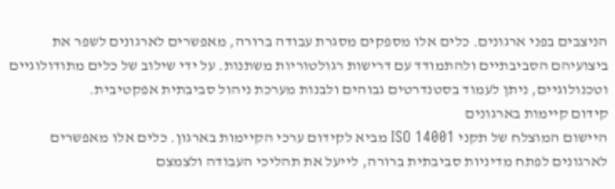הניצבים בפני ארגונים. כלים אלו מספקים מסגרת עבודה ברורה, מאפשרים לארגונים לשפר את ביצועיהם הסביבתיים ולהתמודד עם דרישות רגולטוריות משתנות. על ידי שילוב של כלים מתודולוגיים וטכנולוגיים, ניתן לעמוד בסטנדרטים גבוהים ולבנות מערכת ניהול סביבתית אפקטיבית.
קידום קיימות בארגונים
היישום המוצלח של תקני ISO 14001 מביא לקידום ערכי הקיימות בארגון. כלים אלו מאפשרים לארגונים לפתח מדיניות סביבתית ברורה, לייעל את תהליכי העבודה ולצמצם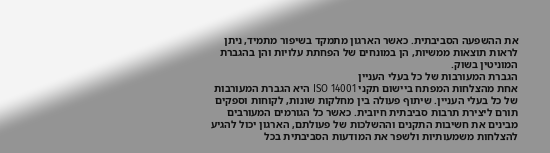את ההשפעה הסביבתית. כאשר הארגון מתמקד בשיפור מתמיד, ניתן לראות תוצאות ממשיות, הן במונחים של הפחתת עלויות והן בהגברת המוניטין בשוק.
הגברת המעורבות של כל בעלי העניין
אחת מהצלחות המפתח ביישום תקני ISO 14001 היא הגברת המעורבות של כל בעלי העניין. שיתוף פעולה בין מחלקות שונות, לקוחות וספקים תורם ליצירת תרבות סביבתית חיובית. כאשר כל הגורמים המעורבים מבינים את חשיבות התקנים וההשלכות של פעולתם, הארגון יכול להגיע להצלחות משמעותיות ולשפר את המודעות הסביבתית בכל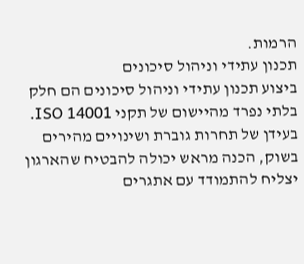הרמות.
תכנון עתידי וניהול סיכונים
ביצוע תכנון עתידי וניהול סיכונים הם חלק בלתי נפרד מהיישום של תקני ISO 14001. בעידן של תחרות גוברת ושינויים מהירים בשוק, הכנה מראש יכולה להבטיח שהארגון יצליח להתמודד עם אתגרים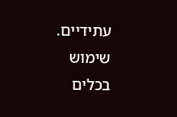עתידיים. שימוש בכלים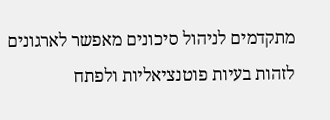מתקדמים לניהול סיכונים מאפשר לארגונים לזהות בעיות פוטנציאליות ולפתח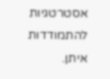אסטרטגיות להתמודדות איתן.